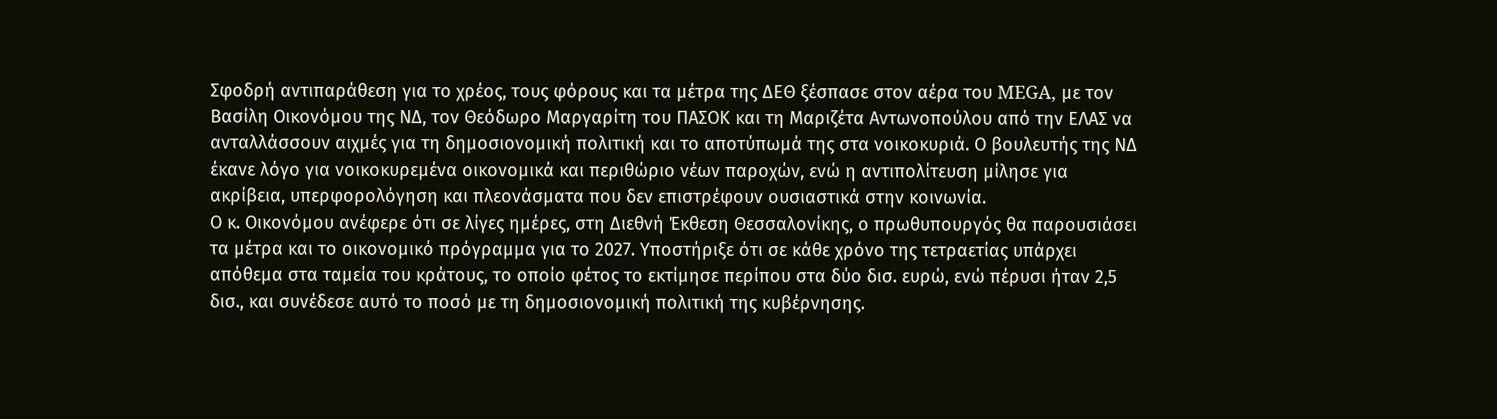Σφοδρή αντιπαράθεση για το χρέος, τους φόρους και τα μέτρα της ΔΕΘ ξέσπασε στον αέρα του MEGA, με τον Βασίλη Οικονόμου της ΝΔ, τον Θεόδωρο Μαργαρίτη του ΠΑΣΟΚ και τη Μαριζέτα Αντωνοπούλου από την ΕΛΑΣ να ανταλλάσσουν αιχμές για τη δημοσιονομική πολιτική και το αποτύπωμά της στα νοικοκυριά. Ο βουλευτής της ΝΔ έκανε λόγο για νοικοκυρεμένα οικονομικά και περιθώριο νέων παροχών, ενώ η αντιπολίτευση μίλησε για ακρίβεια, υπερφορολόγηση και πλεονάσματα που δεν επιστρέφουν ουσιαστικά στην κοινωνία.
Ο κ. Οικονόμου ανέφερε ότι σε λίγες ημέρες, στη Διεθνή Έκθεση Θεσσαλονίκης, ο πρωθυπουργός θα παρουσιάσει τα μέτρα και το οικονομικό πρόγραμμα για το 2027. Υποστήριξε ότι σε κάθε χρόνο της τετραετίας υπάρχει απόθεμα στα ταμεία του κράτους, το οποίο φέτος το εκτίμησε περίπου στα δύο δισ. ευρώ, ενώ πέρυσι ήταν 2,5 δισ., και συνέδεσε αυτό το ποσό με τη δημοσιονομική πολιτική της κυβέρνησης.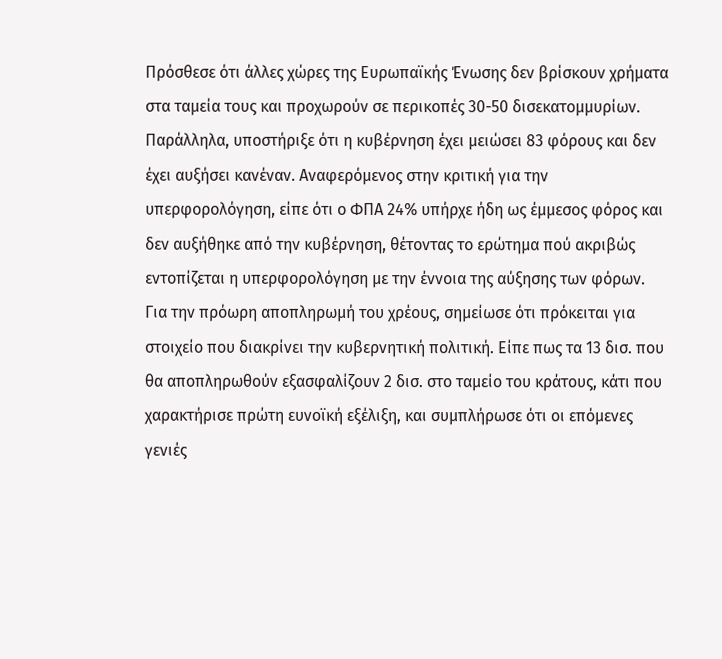Πρόσθεσε ότι άλλες χώρες της Ευρωπαϊκής Ένωσης δεν βρίσκουν χρήματα στα ταμεία τους και προχωρούν σε περικοπές 30-50 δισεκατομμυρίων.
Παράλληλα, υποστήριξε ότι η κυβέρνηση έχει μειώσει 83 φόρους και δεν έχει αυξήσει κανέναν. Αναφερόμενος στην κριτική για την υπερφορολόγηση, είπε ότι ο ΦΠΑ 24% υπήρχε ήδη ως έμμεσος φόρος και δεν αυξήθηκε από την κυβέρνηση, θέτοντας το ερώτημα πού ακριβώς εντοπίζεται η υπερφορολόγηση με την έννοια της αύξησης των φόρων.
Για την πρόωρη αποπληρωμή του χρέους, σημείωσε ότι πρόκειται για στοιχείο που διακρίνει την κυβερνητική πολιτική. Είπε πως τα 13 δισ. που θα αποπληρωθούν εξασφαλίζουν 2 δισ. στο ταμείο του κράτους, κάτι που χαρακτήρισε πρώτη ευνοϊκή εξέλιξη, και συμπλήρωσε ότι οι επόμενες γενιές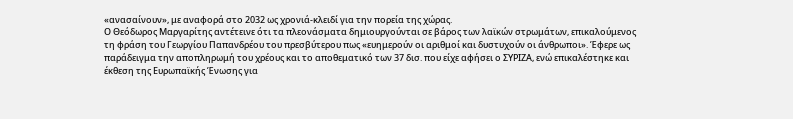«ανασαίνουν», με αναφορά στο 2032 ως χρονιά-κλειδί για την πορεία της χώρας.
Ο Θεόδωρος Μαργαρίτης αντέτεινε ότι τα πλεονάσματα δημιουργούνται σε βάρος των λαϊκών στρωμάτων, επικαλούμενος τη φράση του Γεωργίου Παπανδρέου του πρεσβύτερου πως «ευημερούν οι αριθμοί και δυστυχούν οι άνθρωποι». Έφερε ως παράδειγμα την αποπληρωμή του χρέους και το αποθεματικό των 37 δισ. που είχε αφήσει ο ΣΥΡΙΖΑ, ενώ επικαλέστηκε και έκθεση της Ευρωπαϊκής Ένωσης για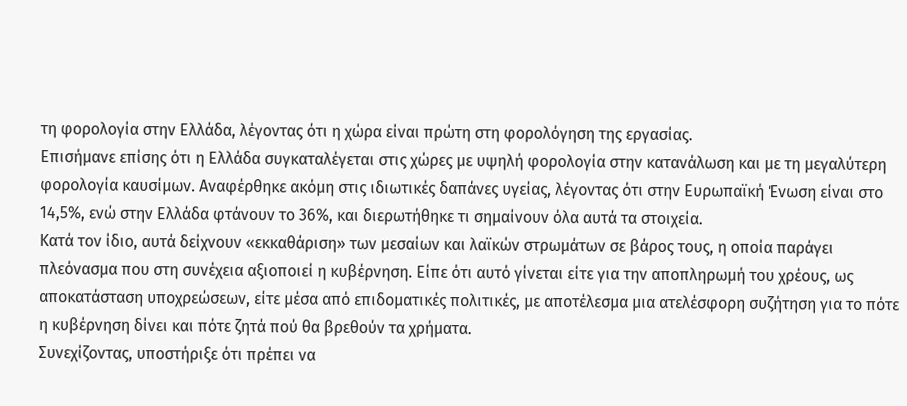τη φορολογία στην Ελλάδα, λέγοντας ότι η χώρα είναι πρώτη στη φορολόγηση της εργασίας.
Επισήμανε επίσης ότι η Ελλάδα συγκαταλέγεται στις χώρες με υψηλή φορολογία στην κατανάλωση και με τη μεγαλύτερη φορολογία καυσίμων. Αναφέρθηκε ακόμη στις ιδιωτικές δαπάνες υγείας, λέγοντας ότι στην Ευρωπαϊκή Ένωση είναι στο 14,5%, ενώ στην Ελλάδα φτάνουν το 36%, και διερωτήθηκε τι σημαίνουν όλα αυτά τα στοιχεία.
Κατά τον ίδιο, αυτά δείχνουν «εκκαθάριση» των μεσαίων και λαϊκών στρωμάτων σε βάρος τους, η οποία παράγει πλεόνασμα που στη συνέχεια αξιοποιεί η κυβέρνηση. Είπε ότι αυτό γίνεται είτε για την αποπληρωμή του χρέους, ως αποκατάσταση υποχρεώσεων, είτε μέσα από επιδοματικές πολιτικές, με αποτέλεσμα μια ατελέσφορη συζήτηση για το πότε η κυβέρνηση δίνει και πότε ζητά πού θα βρεθούν τα χρήματα.
Συνεχίζοντας, υποστήριξε ότι πρέπει να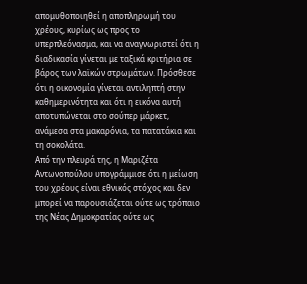απομυθοποιηθεί η αποπληρωμή του χρέους, κυρίως ως προς το υπερπλεόνασμα, και να αναγνωριστεί ότι η διαδικασία γίνεται με ταξικά κριτήρια σε βάρος των λαϊκών στρωμάτων. Πρόσθεσε ότι η οικονομία γίνεται αντιληπτή στην καθημερινότητα και ότι η εικόνα αυτή αποτυπώνεται στο σούπερ μάρκετ, ανάμεσα στα μακαρόνια, τα πατατάκια και τη σοκολάτα.
Από την πλευρά της, η Μαριζέτα Αντωνοπούλου υπογράμμισε ότι η μείωση του χρέους είναι εθνικός στόχος και δεν μπορεί να παρουσιάζεται ούτε ως τρόπαιο της Νέας Δημοκρατίας ούτε ως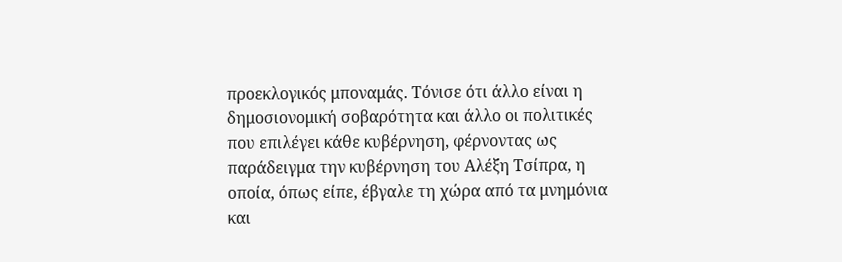προεκλογικός μποναμάς. Τόνισε ότι άλλο είναι η δημοσιονομική σοβαρότητα και άλλο οι πολιτικές που επιλέγει κάθε κυβέρνηση, φέρνοντας ως παράδειγμα την κυβέρνηση του Αλέξη Τσίπρα, η οποία, όπως είπε, έβγαλε τη χώρα από τα μνημόνια και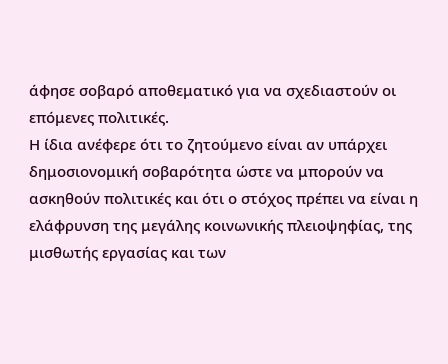άφησε σοβαρό αποθεματικό για να σχεδιαστούν οι επόμενες πολιτικές.
Η ίδια ανέφερε ότι το ζητούμενο είναι αν υπάρχει δημοσιονομική σοβαρότητα ώστε να μπορούν να ασκηθούν πολιτικές και ότι ο στόχος πρέπει να είναι η ελάφρυνση της μεγάλης κοινωνικής πλειοψηφίας, της μισθωτής εργασίας και των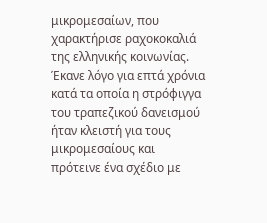μικρομεσαίων, που χαρακτήρισε ραχοκοκαλιά της ελληνικής κοινωνίας. Έκανε λόγο για επτά χρόνια κατά τα οποία η στρόφιγγα του τραπεζικού δανεισμού ήταν κλειστή για τους μικρομεσαίους και πρότεινε ένα σχέδιο με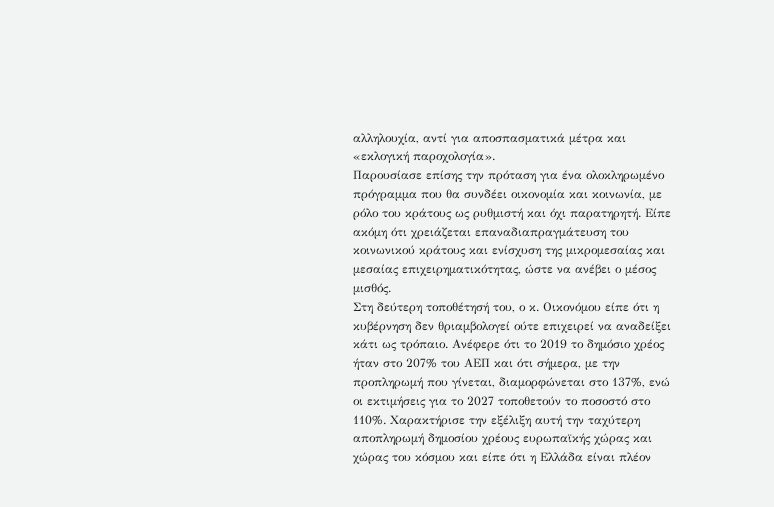αλληλουχία, αντί για αποσπασματικά μέτρα και «εκλογική παροχολογία».
Παρουσίασε επίσης την πρόταση για ένα ολοκληρωμένο πρόγραμμα που θα συνδέει οικονομία και κοινωνία, με ρόλο του κράτους ως ρυθμιστή και όχι παρατηρητή. Είπε ακόμη ότι χρειάζεται επαναδιαπραγμάτευση του κοινωνικού κράτους και ενίσχυση της μικρομεσαίας και μεσαίας επιχειρηματικότητας, ώστε να ανέβει ο μέσος μισθός.
Στη δεύτερη τοποθέτησή του, ο κ. Οικονόμου είπε ότι η κυβέρνηση δεν θριαμβολογεί ούτε επιχειρεί να αναδείξει κάτι ως τρόπαιο. Ανέφερε ότι το 2019 το δημόσιο χρέος ήταν στο 207% του ΑΕΠ και ότι σήμερα, με την προπληρωμή που γίνεται, διαμορφώνεται στο 137%, ενώ οι εκτιμήσεις για το 2027 τοποθετούν το ποσοστό στο 110%. Χαρακτήρισε την εξέλιξη αυτή την ταχύτερη αποπληρωμή δημοσίου χρέους ευρωπαϊκής χώρας και χώρας του κόσμου και είπε ότι η Ελλάδα είναι πλέον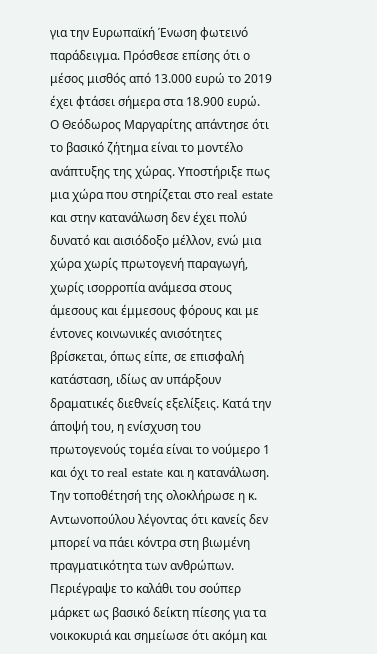για την Ευρωπαϊκή Ένωση φωτεινό παράδειγμα. Πρόσθεσε επίσης ότι ο μέσος μισθός από 13.000 ευρώ το 2019 έχει φτάσει σήμερα στα 18.900 ευρώ.
Ο Θεόδωρος Μαργαρίτης απάντησε ότι το βασικό ζήτημα είναι το μοντέλο ανάπτυξης της χώρας. Υποστήριξε πως μια χώρα που στηρίζεται στο real estate και στην κατανάλωση δεν έχει πολύ δυνατό και αισιόδοξο μέλλον, ενώ μια χώρα χωρίς πρωτογενή παραγωγή, χωρίς ισορροπία ανάμεσα στους άμεσους και έμμεσους φόρους και με έντονες κοινωνικές ανισότητες βρίσκεται, όπως είπε, σε επισφαλή κατάσταση, ιδίως αν υπάρξουν δραματικές διεθνείς εξελίξεις. Κατά την άποψή του, η ενίσχυση του πρωτογενούς τομέα είναι το νούμερο 1 και όχι το real estate και η κατανάλωση.
Την τοποθέτησή της ολοκλήρωσε η κ. Αντωνοπούλου λέγοντας ότι κανείς δεν μπορεί να πάει κόντρα στη βιωμένη πραγματικότητα των ανθρώπων. Περιέγραψε το καλάθι του σούπερ μάρκετ ως βασικό δείκτη πίεσης για τα νοικοκυριά και σημείωσε ότι ακόμη και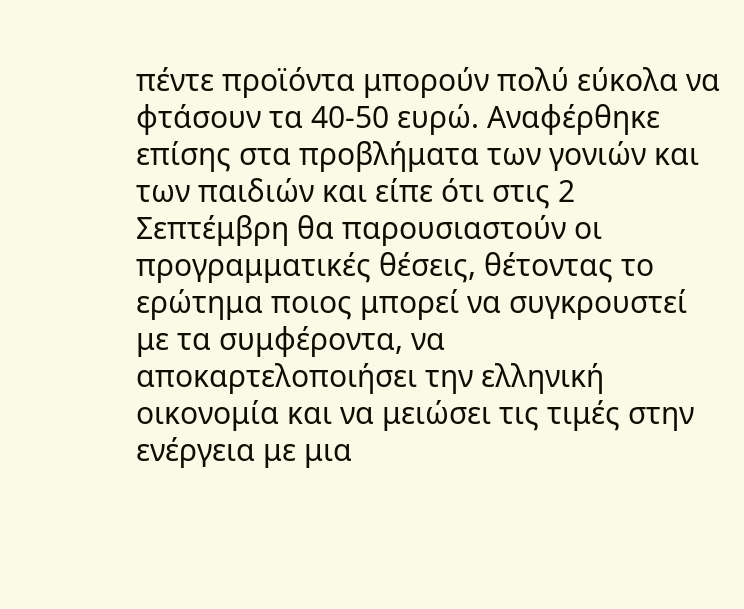πέντε προϊόντα μπορούν πολύ εύκολα να φτάσουν τα 40-50 ευρώ. Αναφέρθηκε επίσης στα προβλήματα των γονιών και των παιδιών και είπε ότι στις 2 Σεπτέμβρη θα παρουσιαστούν οι προγραμματικές θέσεις, θέτοντας το ερώτημα ποιος μπορεί να συγκρουστεί με τα συμφέροντα, να αποκαρτελοποιήσει την ελληνική οικονομία και να μειώσει τις τιμές στην ενέργεια με μια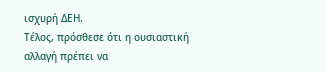ισχυρή ΔΕΗ.
Τέλος, πρόσθεσε ότι η ουσιαστική αλλαγή πρέπει να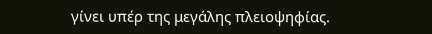γίνει υπέρ της μεγάλης πλειοψηφίας.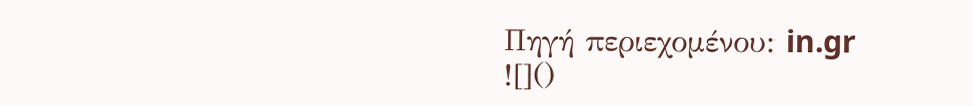Πηγή περιεχομένου: in.gr
![]()